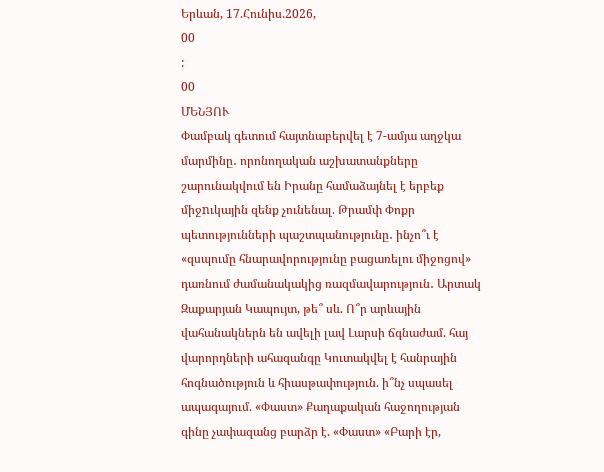Երևան, 17.Հունիս.2026,
00
:
00
ՄԵՆՅՈՒ
Փամբակ գետում հայտնաբերվել է 7-ամյա աղջկա մարմինը․ որոնողական աշխատանքները շարունակվում են Իրանը համաձայնել է երբեք միջnւկային զենք չունենալ. Թրամփ Փոքր պետությունների պաշտպանությունը․ ինչո՞ւ է «զսպումը հնարավորությունը բացառելու միջոցով» դառնում ժամանակակից ռազմավարություն․ Արտակ Զաքարյան Կապույտ, թե՞ սև. Ո՞ր արևային վահանակներն են ավելի լավ Լարսի ճգնաժամ. հայ վարորդների ահազանգը Կուտակվել է հանրային հոգնածություն և հիասթափություն. ի՞նչ սպասել ապագայում. «Փաստ» Քաղաքական հաջողության գինը չափազանց բարձր է. «Փաստ» «Բարի էր,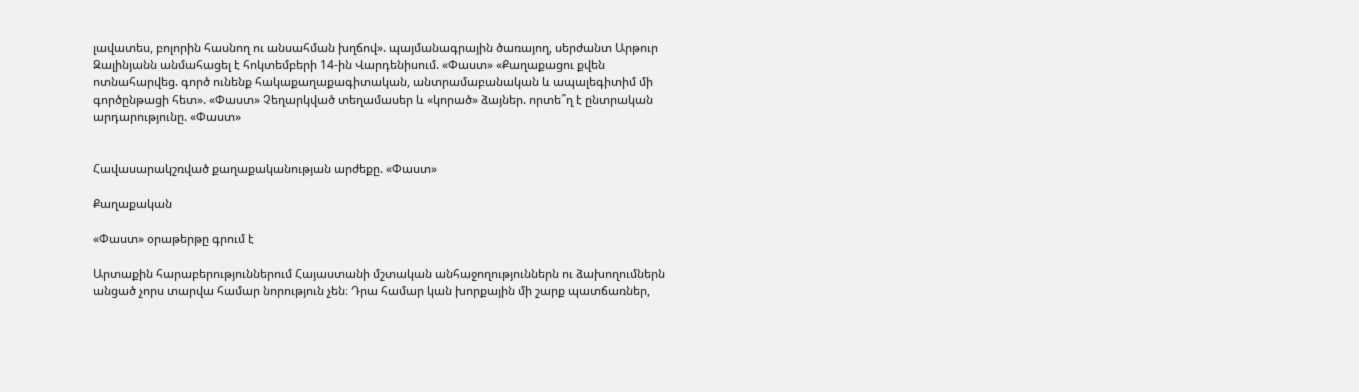լավատես, բոլորին հասնող ու անսահման խղճով». պայմանագրային ծառայող, սերժանտ Արթուր Զալինյանն անմահացել է հոկտեմբերի 14-ին Վարդենիսում. «Փաստ» «Քաղաքացու քվեն ոտնահարվեց. գործ ունենք հակաքաղաքագիտական, անտրամաբանական և ապալեգիտիմ մի գործընթացի հետ». «Փաստ» Չեղարկված տեղամասեր և «կորած» ձայներ. որտե՞ղ է ընտրական արդարությունը. «Փաստ»


Հավասարակշռված քաղաքականության արժեքը. «Փաստ»

Քաղաքական

«Փաստ» օրաթերթը գրում է

Արտաքին հարաբերություններում Հայաստանի մշտական անհաջողություններն ու ձախողումներն անցած չորս տարվա համար նորություն չեն։ Դրա համար կան խորքային մի շարք պատճառներ,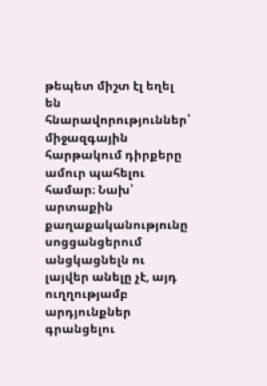թեպետ միշտ էլ եղել են հնարավորություններ՝ միջազգային հարթակում դիրքերը ամուր պահելու համար։ Նախ՝ արտաքին քաղաքականությունը սոցցանցերում անցկացնելն ու լայվեր անելը չէ, այդ ուղղությամբ արդյունքներ գրանցելու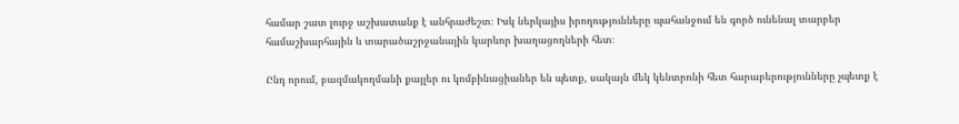համար շատ լուրջ աշխատանք է անհրաժեշտ։ Իսկ ներկայիս իրողությունները պահանջում են գործ ունենալ տարբեր համաշխարհային և տարածաշրջանային կարևոր խաղացողների հետ։

Ընդ որում, բազմակողմանի քայլեր ու կոմբինացիաներ են պետք, սակայն մեկ կենտրոնի հետ հարաբերությունները չպետք է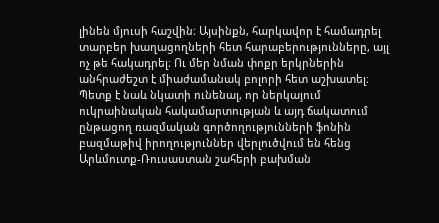լինեն մյուսի հաշվին։ Այսինքն, հարկավոր է համադրել տարբեր խաղացողների հետ հարաբերությունները, այլ ոչ թե հակադրել։ Ու մեր նման փոքր երկրներին անհրաժեշտ է միաժամանակ բոլորի հետ աշխատել։ Պետք է նաև նկատի ունենալ, որ ներկայում ուկրաինական հակամարտության և այդ ճակատում ընթացող ռազմական գործողությունների ֆոնին բազմաթիվ իրողություններ վերլուծվում են հենց Արևմուտք-Ռուսաստան շահերի բախման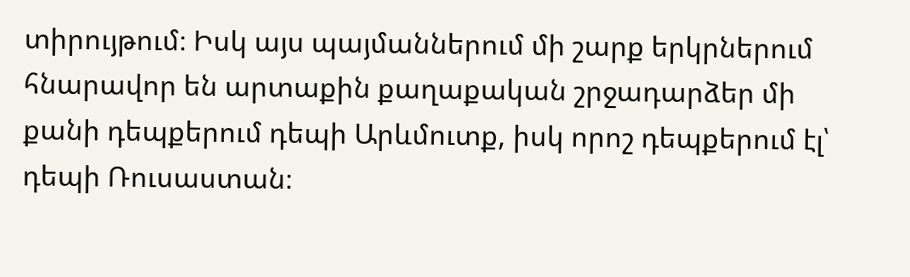տիրույթում։ Իսկ այս պայմաններում մի շարք երկրներում հնարավոր են արտաքին քաղաքական շրջադարձեր մի քանի դեպքերում դեպի Արևմուտք, իսկ որոշ դեպքերում էլ՝ դեպի Ռուսաստան։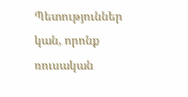Պետություններ կան, որոնք ռուսական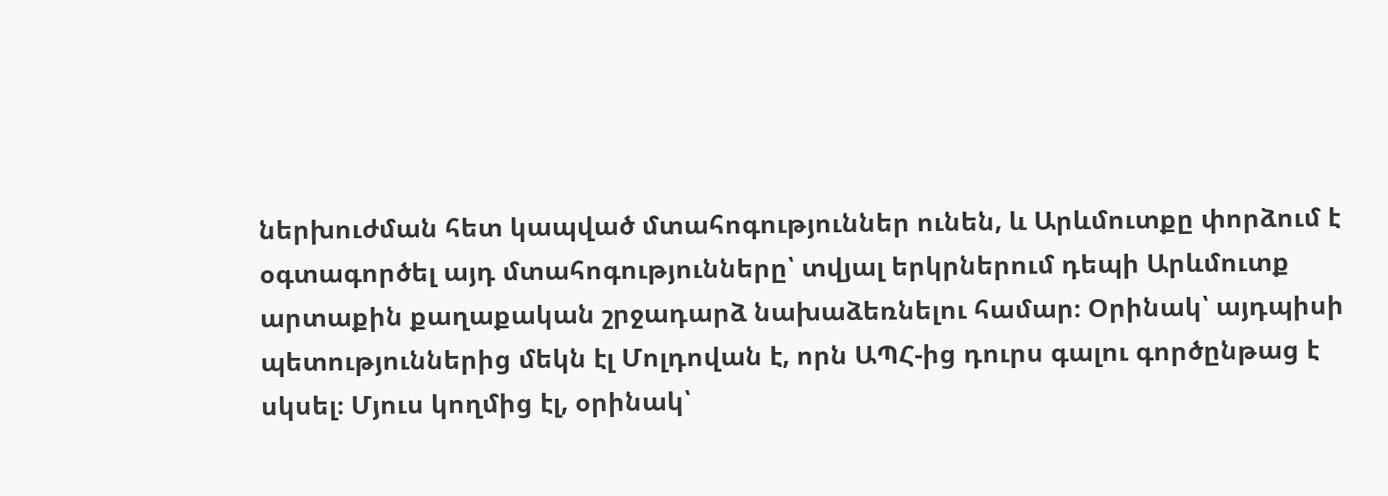ներխուժման հետ կապված մտահոգություններ ունեն, և Արևմուտքը փորձում է օգտագործել այդ մտահոգությունները՝ տվյալ երկրներում դեպի Արևմուտք արտաքին քաղաքական շրջադարձ նախաձեռնելու համար։ Օրինակ՝ այդպիսի պետություններից մեկն էլ Մոլդովան է, որն ԱՊՀ-ից դուրս գալու գործընթաց է սկսել։ Մյուս կողմից էլ, օրինակ՝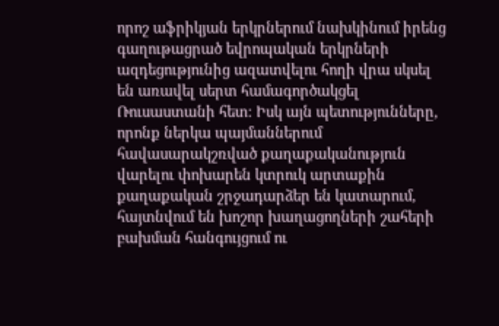որոշ աֆրիկյան երկրներում նախկինում իրենց գաղութացրած եվրոպական երկրների ազդեցությունից ազատվելու հողի վրա սկսել են առավել սերտ համագործակցել Ռուսաստանի հետ։ Իսկ այն պետությունները, որոնք ներկա պայմաններում հավասարակշռված քաղաքականություն վարելու փոխարեն կտրուկ արտաքին քաղաքական շրջադարձեր են կատարում, հայտնվում են խոշոր խաղացողների շահերի բախման հանգույցում ու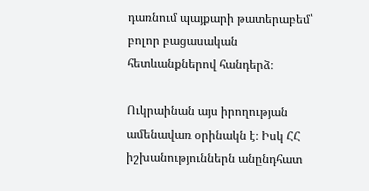դառնում պայքարի թատերաբեմ՝ բոլոր բացասական հետևանքներով հանդերձ։

Ուկրաինան այս իրողության ամենավառ օրինակն է։ Իսկ ՀՀ իշխանություններն անընդհատ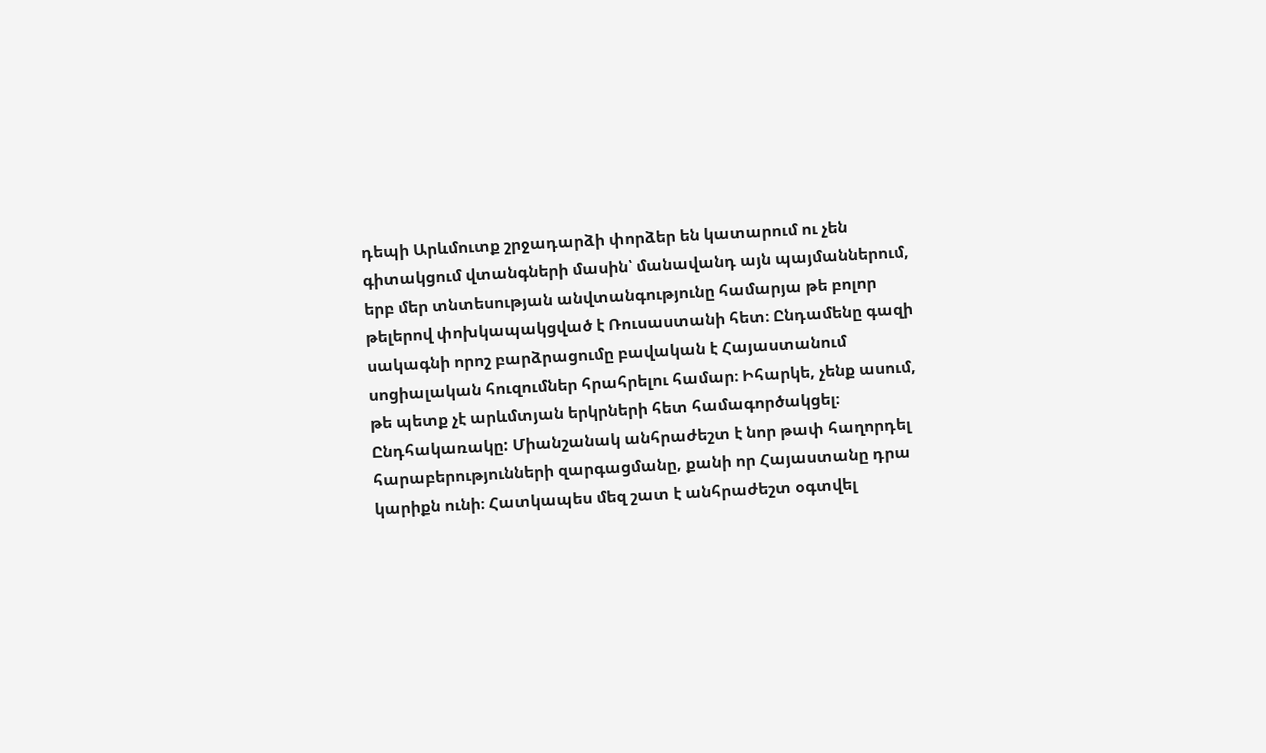դեպի Արևմուտք շրջադարձի փորձեր են կատարում ու չեն գիտակցում վտանգների մասին՝ մանավանդ այն պայմաններում, երբ մեր տնտեսության անվտանգությունը համարյա թե բոլոր թելերով փոխկապակցված է Ռուսաստանի հետ։ Ընդամենը գազի սակագնի որոշ բարձրացումը բավական է Հայաստանում սոցիալական հուզումներ հրահրելու համար։ Իհարկե, չենք ասում, թե պետք չէ արևմտյան երկրների հետ համագործակցել։ Ընդհակառակը: Միանշանակ անհրաժեշտ է նոր թափ հաղորդել հարաբերությունների զարգացմանը, քանի որ Հայաստանը դրա կարիքն ունի։ Հատկապես մեզ շատ է անհրաժեշտ օգտվել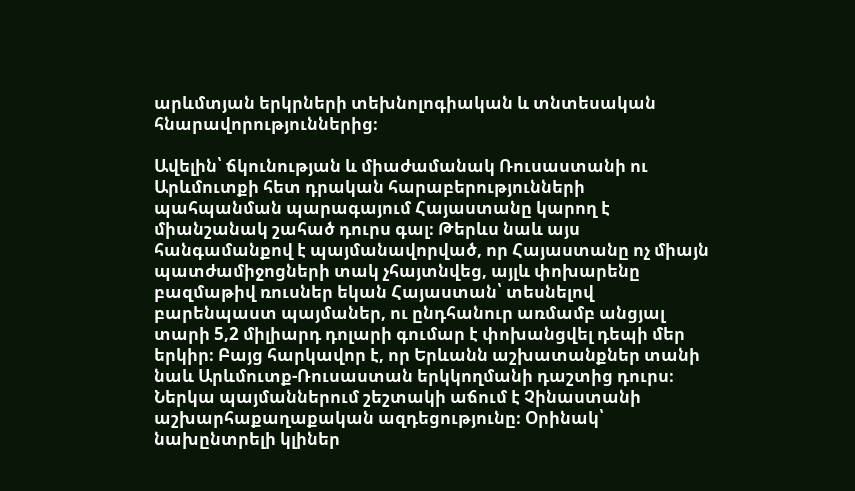արևմտյան երկրների տեխնոլոգիական և տնտեսական հնարավորություններից։

Ավելին՝ ճկունության և միաժամանակ Ռուսաստանի ու Արևմուտքի հետ դրական հարաբերությունների պահպանման պարագայում Հայաստանը կարող է միանշանակ շահած դուրս գալ։ Թերևս նաև այս հանգամանքով է պայմանավորված, որ Հայաստանը ոչ միայն պատժամիջոցների տակ չհայտնվեց, այլև փոխարենը բազմաթիվ ռուսներ եկան Հայաստան՝ տեսնելով բարենպաստ պայմաներ, ու ընդհանուր առմամբ անցյալ տարի 5,2 միլիարդ դոլարի գումար է փոխանցվել դեպի մեր երկիր։ Բայց հարկավոր է, որ Երևանն աշխատանքներ տանի նաև Արևմուտք-Ռուսաստան երկկողմանի դաշտից դուրս։ Ներկա պայմաններում շեշտակի աճում է Չինաստանի աշխարհաքաղաքական ազդեցությունը։ Օրինակ՝ նախընտրելի կլիներ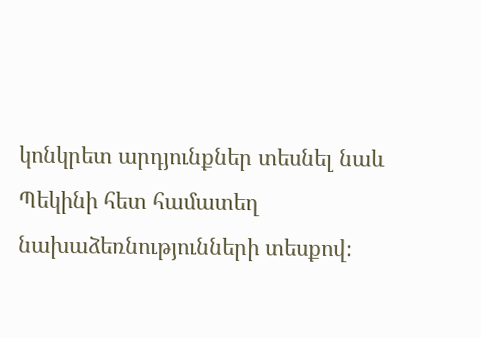կոնկրետ արդյունքներ տեսնել նաև Պեկինի հետ համատեղ նախաձեռնությունների տեսքով։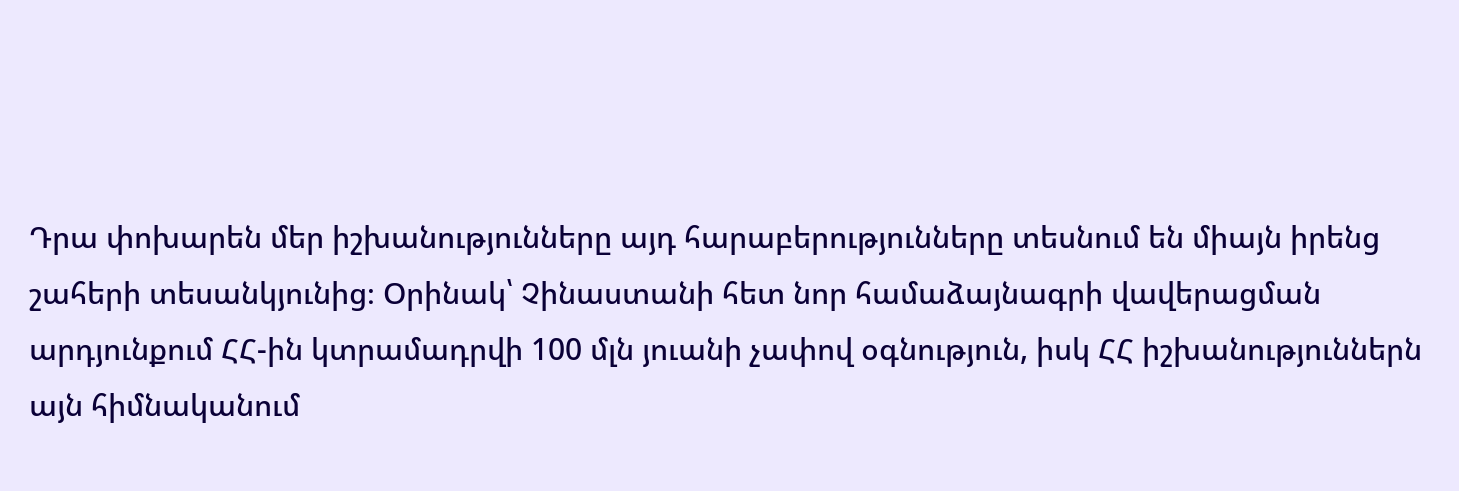Դրա փոխարեն մեր իշխանությունները այդ հարաբերությունները տեսնում են միայն իրենց շահերի տեսանկյունից։ Օրինակ՝ Չինաստանի հետ նոր համաձայնագրի վավերացման արդյունքում ՀՀ-ին կտրամադրվի 100 մլն յուանի չափով օգնություն, իսկ ՀՀ իշխանություններն այն հիմնականում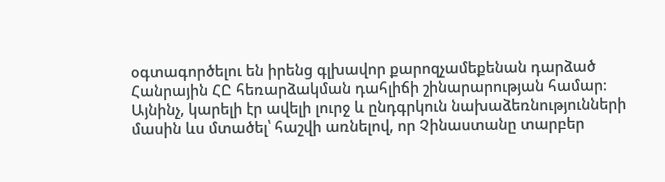օգտագործելու են իրենց գլխավոր քարոզչամեքենան դարձած Հանրային ՀԸ հեռարձակման դահլիճի շինարարության համար։ Այնինչ, կարելի էր ավելի լուրջ և ընդգրկուն նախաձեռնությունների մասին ևս մտածել՝ հաշվի առնելով, որ Չինաստանը տարբեր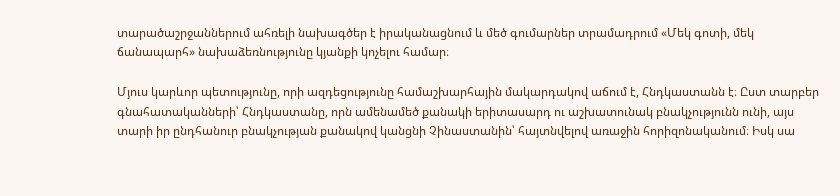տարածաշրջաններում ահռելի նախագծեր է իրականացնում և մեծ գումարներ տրամադրում «Մեկ գոտի, մեկ ճանապարհ» նախաձեռնությունը կյանքի կոչելու համար։

Մյուս կարևոր պետությունը, որի ազդեցությունը համաշխարհային մակարդակով աճում է, Հնդկաստանն է։ Ըստ տարբեր գնահատականների՝ Հնդկաստանը, որն ամենամեծ քանակի երիտասարդ ու աշխատունակ բնակչությունն ունի, այս տարի իր ընդհանուր բնակչության քանակով կանցնի Չինաստանին՝ հայտնվելով առաջին հորիզոնականում։ Իսկ սա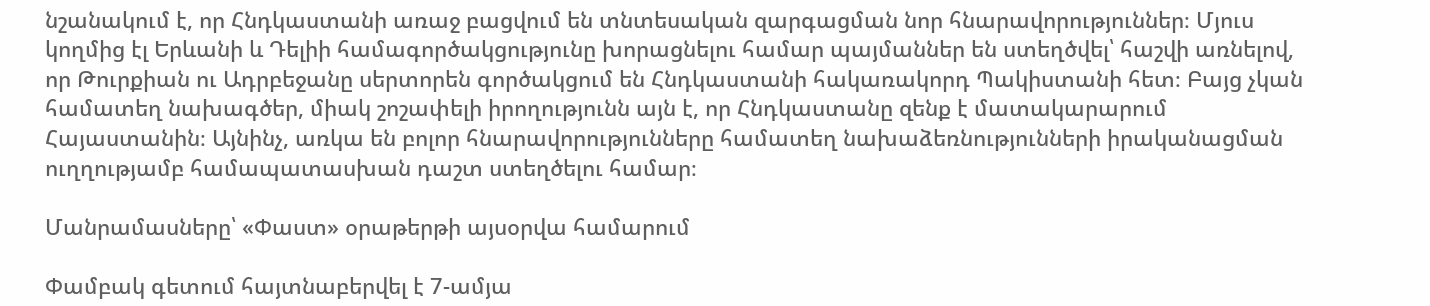նշանակում է, որ Հնդկաստանի առաջ բացվում են տնտեսական զարգացման նոր հնարավորություններ։ Մյուս կողմից էլ Երևանի և Դելիի համագործակցությունը խորացնելու համար պայմաններ են ստեղծվել՝ հաշվի առնելով, որ Թուրքիան ու Ադրբեջանը սերտորեն գործակցում են Հնդկաստանի հակառակորդ Պակիստանի հետ։ Բայց չկան համատեղ նախագծեր, միակ շոշափելի իրողությունն այն է, որ Հնդկաստանը զենք է մատակարարում Հայաստանին։ Այնինչ, առկա են բոլոր հնարավորությունները համատեղ նախաձեռնությունների իրականացման ուղղությամբ համապատասխան դաշտ ստեղծելու համար։

Մանրամասները՝ «Փաստ» օրաթերթի այսօրվա համարում

Փամբակ գետում հայտնաբերվել է 7-ամյա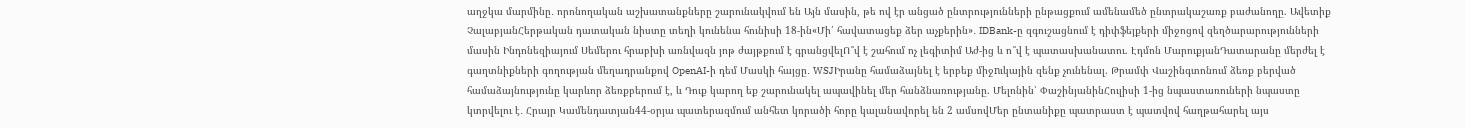աղջկա մարմինը․ որոնողական աշխատանքները շարունակվում են Այն մասին, թե ով էր անցած ընտրությունների ընթացքում ամենամեծ ընտրակաշառք բաժանողը. Ավետիք ՉալաբյանՀերթական դատական նիստը տեղի կունենա հունիսի 18-ին«Մի՛ հավատացեք ձեր աչքերին»․ IDBank-ը զգուշացնում է դիփֆեյքերի միջոցով զեղծարարությունների մասին Ինդոնեզիայում Սեմերու հրաբխի առնվազն յոթ ժայթքում է գրանցվելՈ՞վ է շահում ոչ լեգիտիմ Աժ-ից և ո՞վ է պատասխանատու. Էդմոն ՄարուքյանԴատարանը մերժել է գաղտնիքների գողության մեղադրանքով OpenAI-ի դեմ Մասկի հայցը․ WSJԻրանը համաձայնել է երբեք միջnւկային զենք չունենալ. Թրամփ Վաշինգտոնում ձեռք բերված համաձայնությունը կարևոր ձեռքբերում է, և Դուք կարող եք շարունակել ապավինել մեր հանձնառությանը. Մելոնին՝ ՓաշինյանինՀուլիսի 1-ից նպաստառուների նպաստը կտրվելու է․ Հրայր Կամենդատյան44-օրյա պատերազմում անհետ կորածի հորը կալանավորել են 2 ամսովՄեր ընտանիքը պատրաստ է պատվով հաղթահարել այս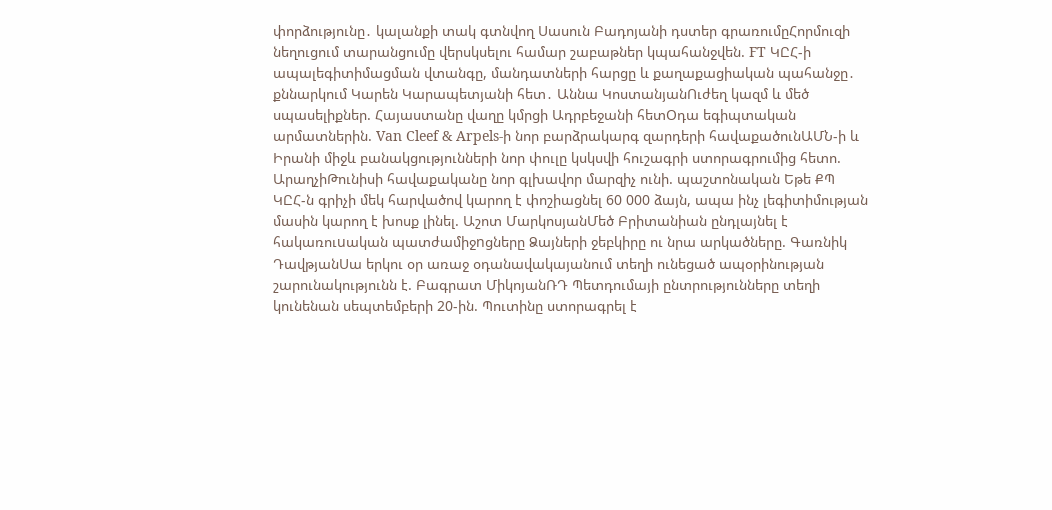փորձությունը․ կալանքի տակ գտնվող Սասուն Բադոյանի դստեր գրառումըՀորմուզի նեղուցում տարանցումը վերսկսելու համար շաբաթներ կպահանջվեն. FT ԿԸՀ-ի ապալեգիտիմացման վտանգը, մանդատների հարցը և քաղաքացիական պահանջը․ քննարկում Կարեն Կարապետյանի հետ․ Աննա ԿոստանյանՈւժեղ կազմ և մեծ սպասելիքներ. Հայաստանը վաղը կմրցի Ադրբեջանի հետՕդա եգիպտական արմատներին. Van Cleef & Arpels-ի նոր բարձրակարգ զարդերի հավաքածունԱՄՆ-ի և Իրանի միջև բանակցությունների նոր փուլը կսկսվի հուշագրի ստորագրումից հետո. ԱրաղչիԹունիսի հավաքականը նոր գլխավոր մարզիչ ունի. պաշտոնական Եթե ՔՊ ԿԸՀ-ն գրիչի մեկ հարվածով կարող է փոշիացնել 60 000 ձայն, ապա ինչ լեգիտիմության մասին կարող է խոսք լինել. Աշոտ ՄարկոսյանՄեծ Բրիտանիան ընդլայնել է հակառուuական պատժամիջnցները Ձայների ջեբկիրը ու նրա արկածները. Գառնիկ ԴավթյանՍա երկու օր առաջ օդանավակայանում տեղի ունեցած ապօրինության շարունակությունն է. Բագրատ ՄիկոյանՌԴ Պետդումայի ընտրությունները տեղի կունենան սեպտեմբերի 20-ին. Պուտինը ստորագրել է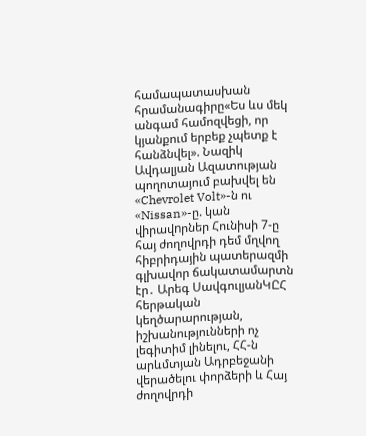համապատասխան հրամանագիրը«Ես ևս մեկ անգամ համոզվեցի, որ կյանքում երբեք չպետք է հանձնվել». Նազիկ Ավդալյան Ազատության պողոտայում բախվել են «Chevrolet Volt»-ն ու «Nissan»-ը. կան վիրավnրներ Հունիսի 7-ը հայ ժողովրդի դեմ մղվող հիբրիդային պատերազմի գլխավոր ճակատամարտն էր․ Արեգ ՍավգուլյանԿԸՀ հերթական կեղծարարության, իշխանությունների ոչ լեգիտիմ լինելու, ՀՀ-ն արևմտյան Ադրբեջանի վերածելու փորձերի և Հայ ժողովրդի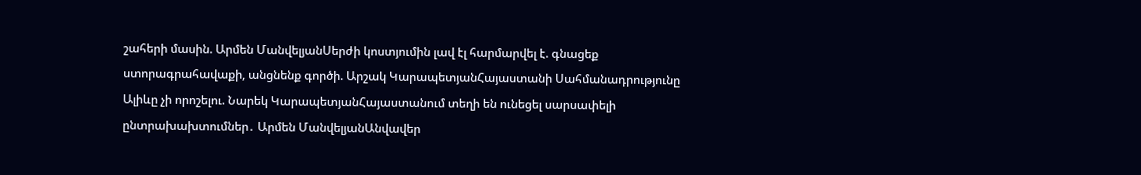շահերի մասին. Արմեն ՄանվելյանՍերժի կոստյումին լավ էլ հարմարվել է. գնացեք ստորագրահավաքի, անցնենք գործի. Արշակ ԿարապետյանՀայաստանի Սահմանադրությունը Ալիևը չի որոշելու. Նարեկ ԿարապետյանՀայաստանում տեղի են ունեցել սարսափելի ընտրախախտումներ․ Արմեն ՄանվելյանԱնվավեր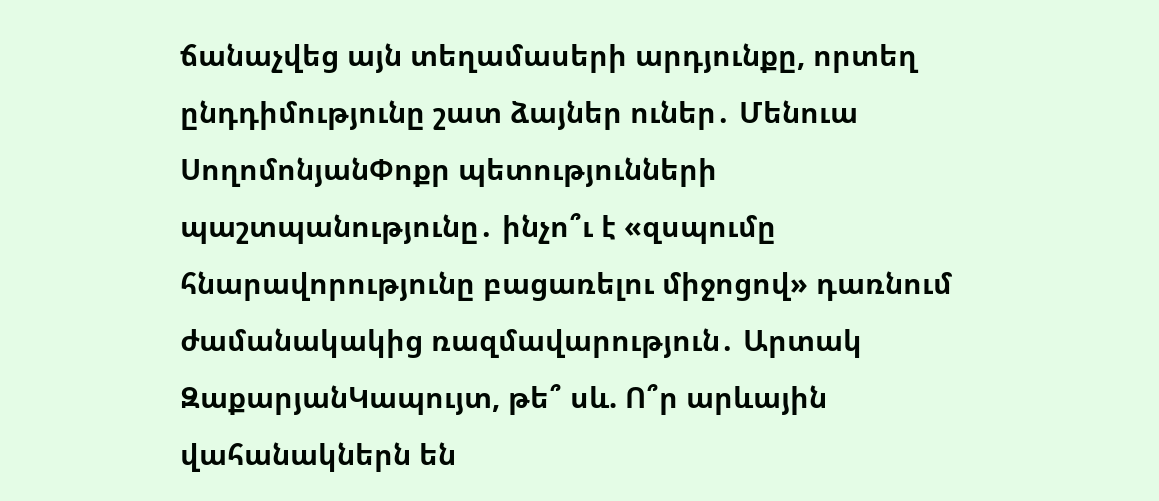ճանաչվեց այն տեղամասերի արդյունքը, որտեղ ընդդիմությունը շատ ձայներ ուներ․ Մենուա ՍողոմոնյանՓոքր պետությունների պաշտպանությունը․ ինչո՞ւ է «զսպումը հնարավորությունը բացառելու միջոցով» դառնում ժամանակակից ռազմավարություն․ Արտակ ԶաքարյանԿապույտ, թե՞ սև. Ո՞ր արևային վահանակներն են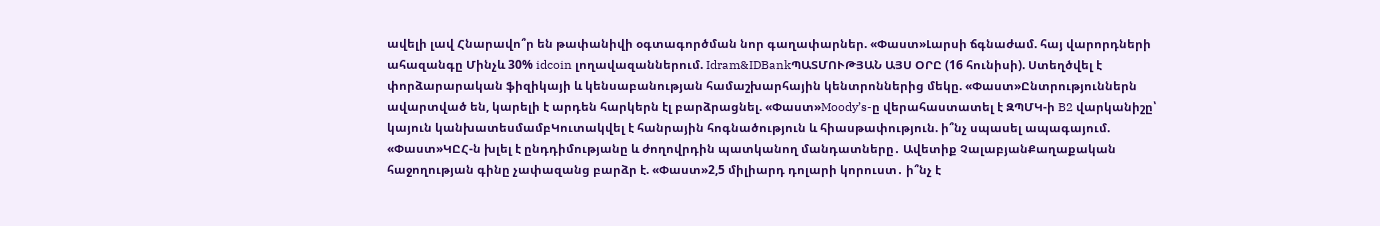ավելի լավ Հնարավո՞ր են թափանիվի օգտագործման նոր գաղափարներ. «Փաստ»Լարսի ճգնաժամ. հայ վարորդների ահազանգը Մինչև 30% idcoin լողավազաններում. Idram&IDBankՊԱՏՄՈՒԹՅԱՆ ԱՅՍ ՕՐԸ (16 հունիսի). Ստեղծվել է փորձարարական ֆիզիկայի և կենսաբանության համաշխարհային կենտրոններից մեկը. «Փաստ»Ընտրություններն ավարտված են, կարելի է արդեն հարկերն էլ բարձրացնել. «Փաստ»Moody’s-ը վերահաստատել է ԶՊՄԿ-ի B2 վարկանիշը՝ կայուն կանխատեսմամբԿուտակվել է հանրային հոգնածություն և հիասթափություն. ի՞նչ սպասել ապագայում. «Փաստ»ԿԸՀ-ն խլել է ընդդիմությանը և ժողովրդին պատկանող մանդատները․ Ավետիք ՉալաբյանՔաղաքական հաջողության գինը չափազանց բարձր է. «Փաստ»2,5 միլիարդ դոլարի կորուստ․ ի՞նչ է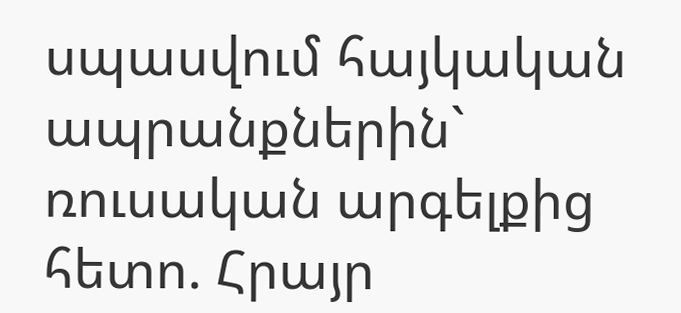սպասվում հայկական ապրանքներին` ռուսական արգելքից հետո. Հրայր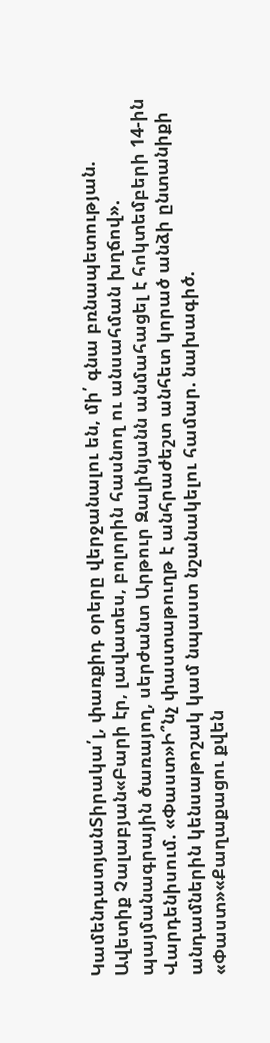ԿամենդատյանՏիրակա՛լ, փառքիդ օրերը վերջանալու են, մի՛ գնա բռնապետության. Ավետիք Չալաբյան«Բարի էր, լավատես, բոլորին հասնող ու անսահման խղճով». պայմանագրային ծառայող, սերժանտ Արթուր Զալինյանն անմահացել է հոկտեմբերի 14-ին Վարդենիսում. «Փաստ»Ի՞նչ փաստաթուղթ է անհրաժեշտ անհետ կորած անձի ընտանիքի անդամներին կենսաթոշակ կամ նպաստ նշանակելու համար. նախագիծ. «Փաստ»«Քաղաքացու քվեն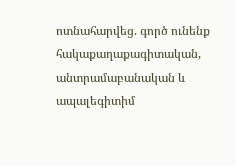ոտնահարվեց. գործ ունենք հակաքաղաքագիտական, անտրամաբանական և ապալեգիտիմ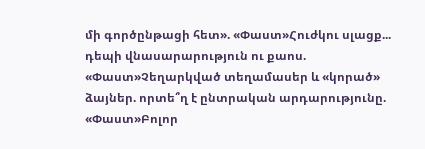մի գործընթացի հետ». «Փաստ»Հուժկու սլացք... դեպի վնասարարություն ու քաոս. «Փաստ»Չեղարկված տեղամասեր և «կորած» ձայներ. որտե՞ղ է ընտրական արդարությունը. «Փաստ»Բոլոր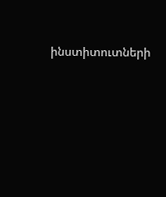ինստիտուտների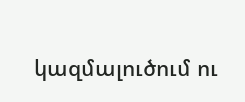կազմալուծում ու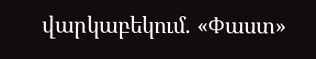վարկաբեկում. «Փաստ»